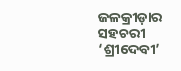ଜଳକ୍ରୀଡ଼ାର ସହଚରୀ ‘ଶ୍ରୀଦେବୀ’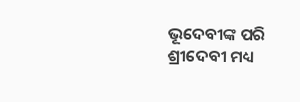ଭୂଦେବୀଙ୍କ ପରି ଶ୍ରୀଦେବୀ ମଧ୍ୟ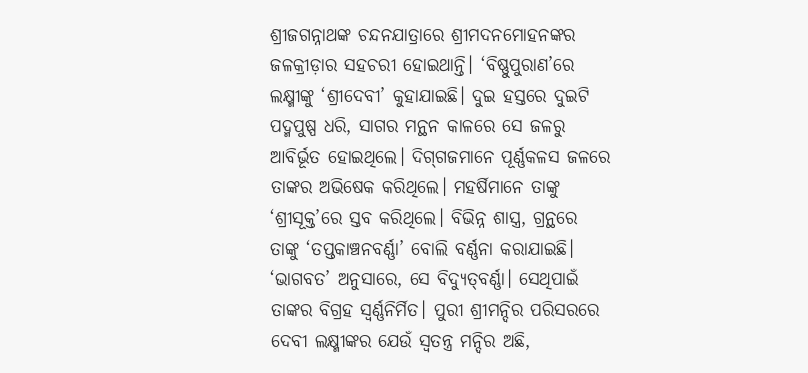ଶ୍ରୀଜଗନ୍ନାଥଙ୍କ ଚନ୍ଦନଯାତ୍ରାରେ ଶ୍ରୀମଦନମୋହନଙ୍କର ଜଳକ୍ରୀଡ଼ାର ସହଚରୀ ହୋଇଥାନ୍ତି। ‘ବିଷ୍ଣୁପୁରାଣ’ରେ ଲକ୍ଷ୍ମୀଙ୍କୁ ‘ଶ୍ରୀଦେବୀ’ କୁହାଯାଇଛି। ଦୁଇ ହସ୍ତରେ ଦୁଇଟି ପଦ୍ମପୁଷ୍ପ ଧରି, ସାଗର ମନ୍ଥନ କାଳରେ ସେ ଜଳରୁ ଆବିର୍ଭୂତ ହୋଇଥିଲେ। ଦିଗ୍‌ଗଜମାନେ ପୂର୍ଣ୍ଣକଳସ ଜଳରେ ତାଙ୍କର ଅଭିଷେକ କରିଥିଲେ। ମହର୍ଷିମାନେ ତାଙ୍କୁ ‘ଶ୍ରୀସୂକ୍ତ’ରେ ସ୍ତବ କରିଥିଲେ। ବିଭିନ୍ନ ଶାସ୍ତ୍ର, ଗ୍ରନ୍ଥରେ ତାଙ୍କୁ ‘ତପ୍ତକାଞ୍ଚନବର୍ଣ୍ଣା’ ବୋଲି ବର୍ଣ୍ଣନା କରାଯାଇଛି। ‘ଭାଗବତ’ ଅନୁସାରେ, ସେ ବିଦ୍ୟୁତ୍‌ବର୍ଣ୍ଣା। ସେଥିପାଇଁ ତାଙ୍କର ବିଗ୍ରହ ସ୍ୱର୍ଣ୍ଣନିର୍ମିତ। ପୁରୀ ଶ୍ରୀମନ୍ଦିର ପରିସରରେ ଦେବୀ ଲକ୍ଷ୍ମୀଙ୍କର ଯେଉଁ ସ୍ୱତନ୍ତ୍ର ମନ୍ଦିର ଅଛି,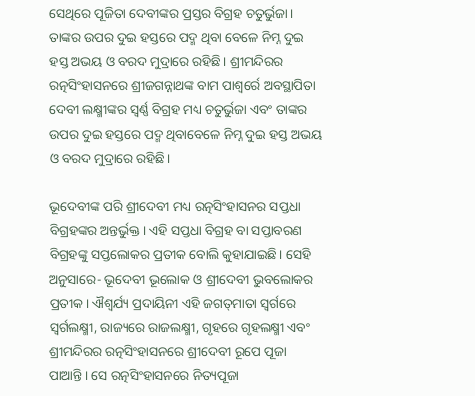ସେଥିରେ ପୂଜିତା ଦେବୀଙ୍କର ପ୍ରସ୍ତର ବିଗ୍ରହ ଚତୁର୍ଭୁଜା। ତାଙ୍କର ଉପର ଦୁଇ ହସ୍ତରେ ପଦ୍ମ ଥିବା ବେଳେ ନିମ୍ନ ଦୁଇ ହସ୍ତ ଅଭୟ ଓ ବରଦ ମୁଦ୍ରାରେ ରହିଛି। ଶ୍ରୀମନ୍ଦିରର ରତ୍ନସିଂହାସନରେ ଶ୍ରୀଜଗନ୍ନାଥଙ୍କ ବାମ ପାଶ୍ୱର୍ରେ ଅବସ୍ଥାପିତା ଦେବୀ ଲକ୍ଷ୍ମୀଙ୍କର ସ୍ୱର୍ଣ୍ଣ ବିଗ୍ରହ ମଧ୍ୟ ଚତୁର୍ଭୁଜା ଏବଂ ତାଙ୍କର ଉପର ଦୁଇ ହସ୍ତରେ ପଦ୍ମ ଥିବାବେଳେ ନିମ୍ନ ଦୁଇ ହସ୍ତ ଅଭୟ ଓ ବରଦ ମୁଦ୍ରାରେ ରହିଛି।

ଭୂଦେବୀଙ୍କ ପରି ଶ୍ରୀଦେବୀ ମଧ୍ୟ ରତ୍ନସିଂହାସନର ସପ୍ତଧା ବିଗ୍ରହଙ୍କର ଅନ୍ତର୍ଭୁକ୍ତ। ଏହି ସପ୍ତଧା ବିଗ୍ରହ ବା ସପ୍ତାବରଣ ବିଗ୍ରହଙ୍କୁ ସପ୍ତଲୋକର ପ୍ରତୀକ ବୋଲି କୁହାଯାଇଛି। ସେହି ଅନୁସାରେ- ଭୂଦେବୀ ଭୂଲୋକ ଓ ଶ୍ରୀଦେବୀ ଭୁବଲୋକର ପ୍ରତୀକ। ଐଶ୍ୱର୍ଯ୍ୟ ପ୍ରଦାୟିନୀ ଏହି ଜଗତ୍‌ମାତା ସ୍ୱର୍ଗରେ ସ୍ୱର୍ଗଲକ୍ଷ୍ମୀ, ରାଜ୍ୟରେ ରାଜଲକ୍ଷ୍ମୀ, ଗୃହରେ ଗୃହଲକ୍ଷ୍ମୀ ଏବଂ ଶ୍ରୀମନ୍ଦିରର ରତ୍ନସିଂହାସନରେ ଶ୍ରୀଦେବୀ ରୂପେ ପୂଜା ପାଆନ୍ତି। ସେ ରତ୍ନସିଂହାସନରେ ନିତ୍ୟପୂଜା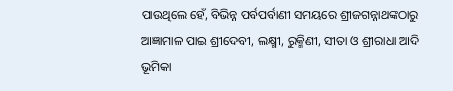ପାଉଥିଲେ ହେଁ, ବିଭିନ୍ନ ପର୍ବପର୍ବାଣୀ ସମୟରେ ଶ୍ରୀଜଗନ୍ନାଥଙ୍କଠାରୁ ଆଜ୍ଞାମାଳ ପାଇ ଶ୍ରୀଦେବୀ, ଲକ୍ଷ୍ମୀ, ରୁକ୍ମିଣୀ, ସୀତା ଓ ଶ୍ରୀରାଧା ଆଦି ଭୂମିକା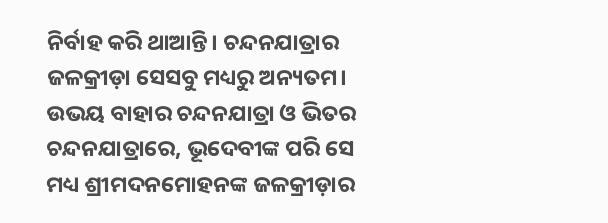ନିର୍ବାହ କରି ଥାଆନ୍ତି। ଚନ୍ଦନଯାତ୍ରାର ଜଳକ୍ରୀଡ଼ା ସେସବୁ ମଧ୍ୟରୁ ଅନ୍ୟତମ। ଉଭୟ ବାହାର ଚନ୍ଦନଯାତ୍ରା ଓ ଭିତର ଚନ୍ଦନଯାତ୍ରାରେ, ଭୂଦେବୀଙ୍କ ପରି ସେ ମଧ୍ୟ ଶ୍ରୀମଦନମୋହନଙ୍କ ଜଳକ୍ରୀଡ଼ାର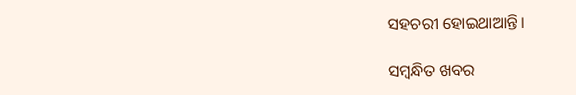ସହଚରୀ ହୋଇଥାଆନ୍ତି।

ସମ୍ବନ୍ଧିତ ଖବର